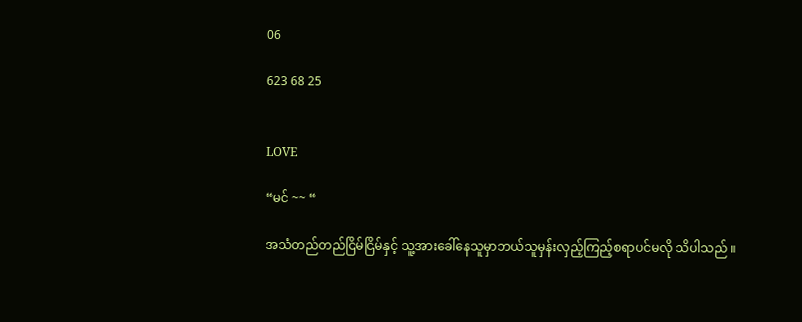06

623 68 25


LOVE

“မင် ~~ “

အသံတည်တည်ငြိမ်ငြိမ်နှင့် သူ့အားခေါ်နေသူမှာဘယ်သူမှန်းလှည့်ကြည့်စရာပင်မလို သိပါသည် ။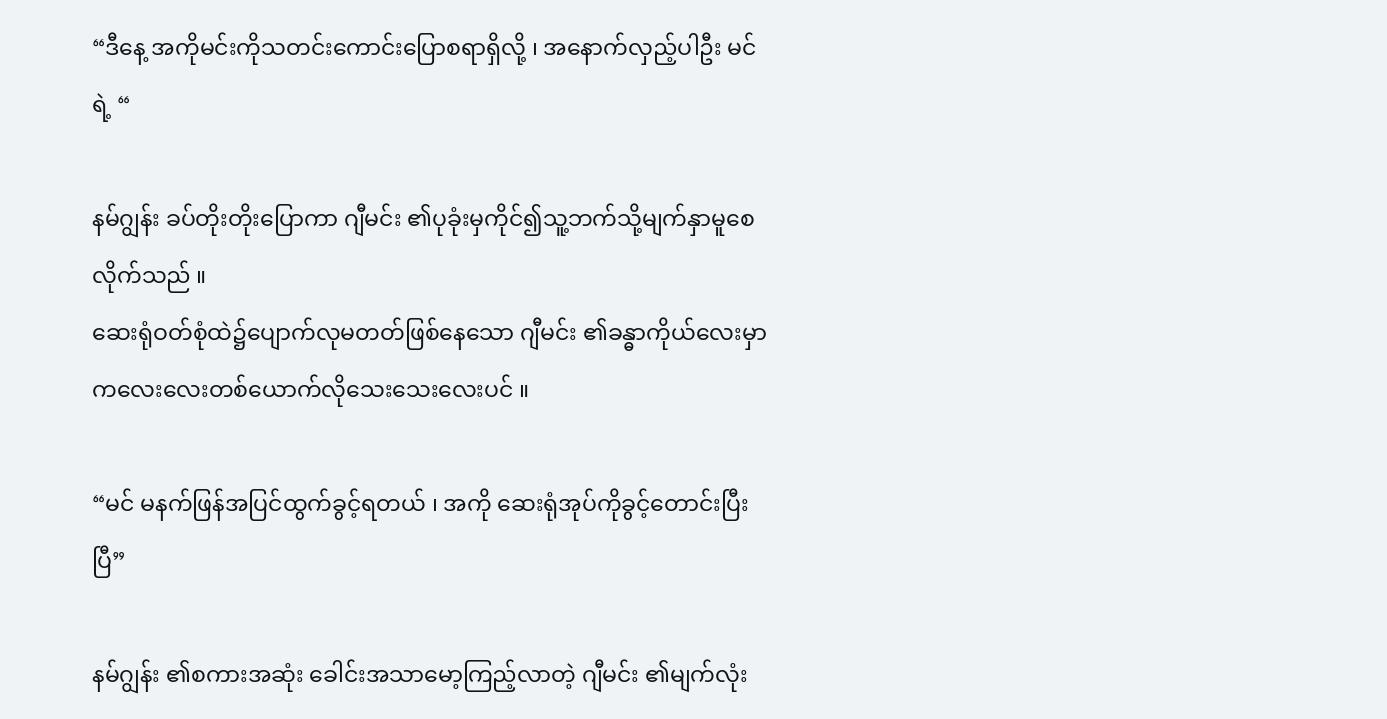“ဒီနေ့ အကိုမင်းကိုသတင်းကောင်းပြောစရာရှိလို့ ၊ အနောက်လှည့်ပါဦး မင် ရဲ့ “

နမ်ဂျွန်း ခပ်တိုးတိုးပြောကာ ဂျီမင်း ၏ပုခုံးမှကိုင်၍သူ့ဘက်သို့မျက်နှာမူစေလိုက်သည် ။
ဆေးရုံဝတ်စုံထဲ၌ပျောက်လုမတတ်ဖြစ်နေသော ဂျီမင်း ၏ခန္ဓာကိုယ်လေးမှာ ကလေးလေးတစ်ယောက်လိုသေးသေးလေးပင် ။

“မင် မနက်ဖြန်အပြင်ထွက်ခွင့်ရတယ် ၊ အကို ဆေးရုံအုပ်ကိုခွင့်တောင်းပြီးပြီ”

နမ်ဂျွန်း ၏စကားအဆုံး ခေါင်းအသာမော့ကြည့်လာတဲ့ ဂျီမင်း ၏မျက်လုံး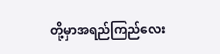တို့မှာအရည်ကြည်လေး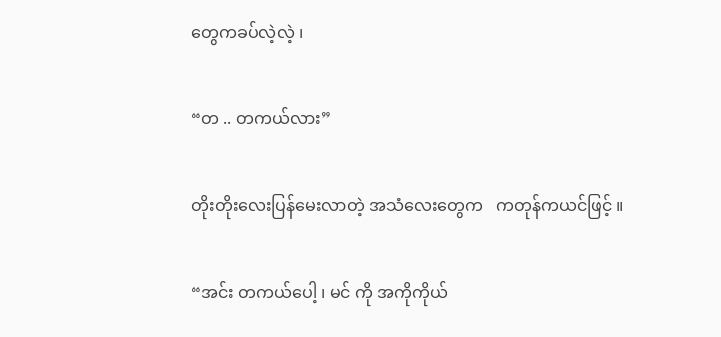တွေကခပ်လဲ့လဲ့ ၊

“တ .. တကယ်လား”

တိုးတိုးလေးပြန်မေးလာတဲ့ အသံလေးတွေက   ကတုန်ကယင်ဖြင့် ။

“အင်း တကယ်ပေါ့ ၊ မင် ကို အကိုကိုယ်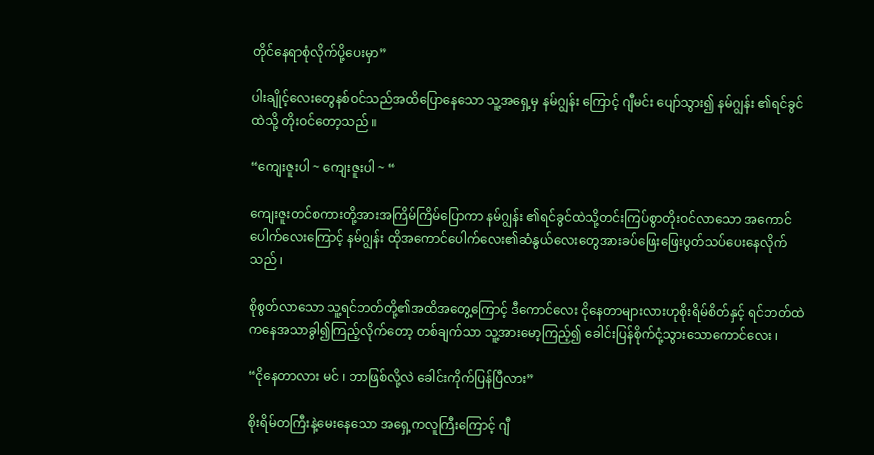တိုင်နေရာစုံလိုက်ပို့ပေးမှာ”

ပါးချိုင့်လေးတွေနစ်ဝင်သည်အထိပြောနေသော သူ့အရှေ့မှ နမ်ဂျွန်း ကြောင့် ဂျီမင်း ပျော်သွား၍ နမ်ဂျွန်း ၏ရင်ခွင်ထဲသို့ တိုးဝင်တော့သည် ။

“ကျေးဇူးပါ ~ ကျေးဇူးပါ ~ “

ကျေးဇူးတင်စကားတို့အားအကြိမ်ကြိမ်ပြောကာ နမ်ဂျွန်း ၏ရင်ခွင်ထဲသို့တင်းကြပ်စွာတိုးဝင်လာသော အကောင်ပေါက်လေးကြောင့် နမ်ဂျွန်း ထိုအကောင်ပေါက်လေး၏ဆံနွယ်လေးတွေအားခပ်ဖြေးဖြေးပွတ်သပ်ပေးနေလိုက်သည် ၊

စိုစွတ်လာသော သူ့ရင်ဘတ်တို့၏အထိအတွေ့ကြောင့် ဒီကောင်လေး ငိုနေတာများလားဟုစိုးရိမ်စိတ်နှင့် ရင်ဘတ်ထဲကနေအသာခွါ၍ကြည့်လိုက်တော့ တစ်ချက်သာ သူ့အားမော့ကြည့်၍ ခေါင်းပြန်စိုက်ငုံ့သွားသောကောင်လေး ၊

“ငိုနေတာလား မင် ၊ ဘာဖြစ်လို့လဲ ခေါင်းကိုက်ပြန်ပြီလား”

စိုးရိမ်တကြီးနဲ့မေးနေသော အရှေ့ကလူကြီးကြောင့် ဂျီ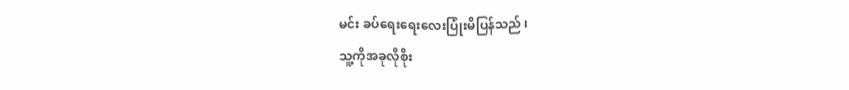မင်း ခပ်ရေးရေးလေးပြုံးမိပြန်သည် ၊
သူ့ကိုအခုလိုစိုး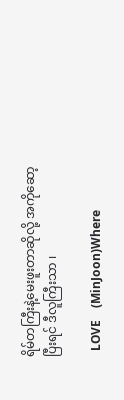ရိမ်တကြီးနဲ့မေးဖူးတာဆိုလို့ အကိုဆော့ ပြီးရင် ဒီလူကြီးသာ ၊

  LOVE    (MinJoon)Where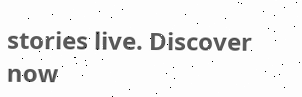stories live. Discover now